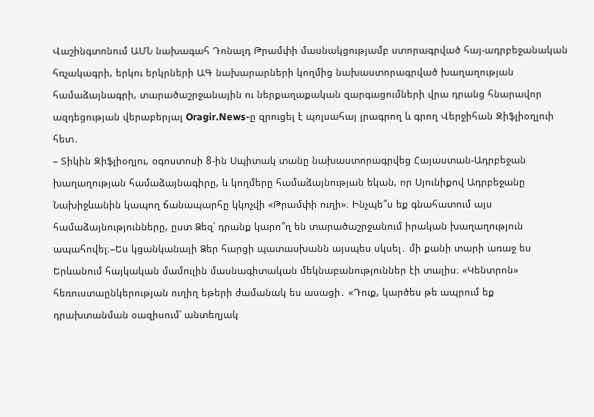Վաշինգտոնում ԱՄՆ նախագահ Դոնալդ Թրամփի մասնակցությամբ ստորագրված հայ-ադրբեջանական հռչակագրի, երկու երկրների ԱԳ նախարարների կողմից նախաստորագրված խաղաղության համաձայնագրի, տարածաշրջանային ու ներքաղաքական զարգացումների վրա դրանց հնարավոր ազդեցության վերաբերյալ Oragir.News-ը զրուցել է պոլսահայ լրագրող և գրող Վերջիհան Զիֆլիօղլուի հետ․
– Տիկին Զիֆլիօղլու, օգոստոսի 8-ին Սպիտակ տանը նախաստորագրվեց Հայաստան-Ադրբեջան խաղաղության համաձայնագիրը, և կողմերը համաձայնության եկան, որ Սյունիքով Ադրբեջանը Նախիջևանին կապող ճանապարհը կկոչվի «Թրամփի ուղի»։ Ինչպե՞ս եք գնահատում այս համաձայնությունները, ըստ Ձեզ՝ դրանք կարո՞ղ են տարածաշրջանում իրական խաղաղություն ապահովել։–Ես կցանկանայի Ձեր հարցի պատասխանն այսպես սկսել․ մի քանի տարի առաջ ես Երևանում հայկական մամուլին մասնագիտական մեկնաբանություններ էի տալիս։ «Կենտրոն» հեռուստաընկերության ուղիղ եթերի ժամանակ ես ասացի․ «Դուք, կարծես թե ապրում եք դրախտանման օազիսում՝ անտեղյակ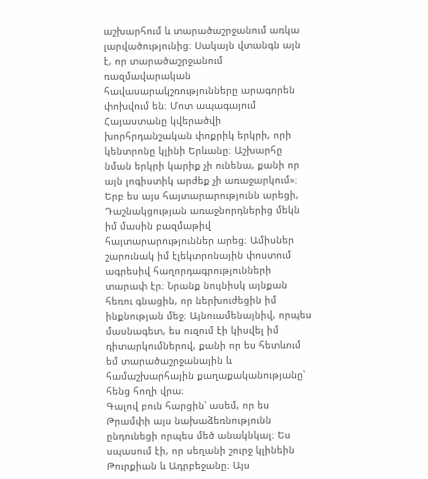աշխարհում և տարածաշրջանում առկա լարվածությունից։ Սակայն վտանգն այն է, որ տարածաշրջանում ռազմավարական հավասարակշռությունները արագորեն փոխվում են։ Մոտ ապագայում Հայաստանը կվերածվի խորհրդանշական փոքրիկ երկրի, որի կենտրոնը կլինի Երևանը։ Աշխարհը նման երկրի կարիք չի ունենա, քանի որ այն լոգիստիկ արժեք չի առաջարկում»։
Երբ ես այս հայտարարությունն արեցի, Դաշնակցության առաջնորդներից մեկն իմ մասին բազմաթիվ հայտարարություններ արեց։ Ամիսներ շարունակ իմ էլեկտրոնային փոստում ագրեսիվ հաղորդագրությունների տարափ էր։ Նրանք նույնիսկ այնքան հեռու գնացին, որ ներխուժեցին իմ ինքնության մեջ։ Այնուամենայնիվ, որպես մասնագետ, ես ուզում էի կիսվել իմ դիտարկումներով, քանի որ ես հետևում եմ տարածաշրջանային և համաշխարհային քաղաքականությանը՝ հենց հողի վրա։
Գալով բուն հարցին՝ ասեմ, որ ես Թրամփի այս նախաձեռնությունն ընդունեցի որպես մեծ անակնկալ։ Ես սպասում էի, որ սեղանի շուրջ կլինեին Թուրքիան և Ադրբեջանը։ Այս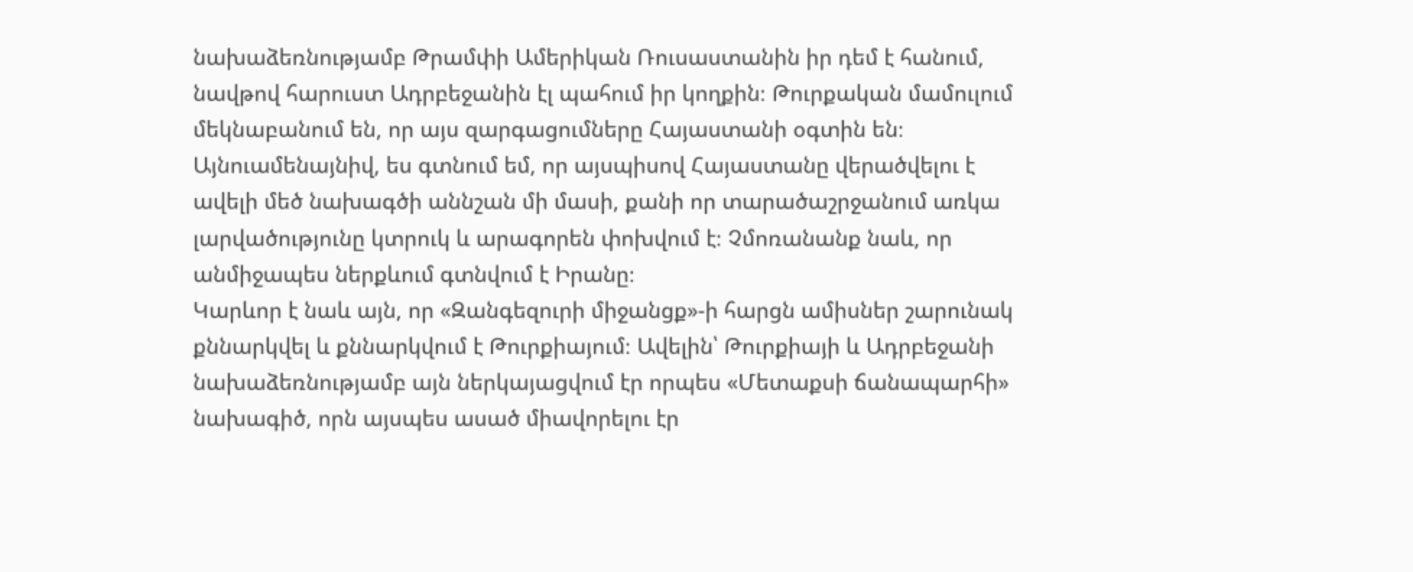նախաձեռնությամբ Թրամփի Ամերիկան Ռուսաստանին իր դեմ է հանում, նավթով հարուստ Ադրբեջանին էլ պահում իր կողքին։ Թուրքական մամուլում մեկնաբանում են, որ այս զարգացումները Հայաստանի օգտին են։ Այնուամենայնիվ, ես գտնում եմ, որ այսպիսով Հայաստանը վերածվելու է ավելի մեծ նախագծի աննշան մի մասի, քանի որ տարածաշրջանում առկա լարվածությունը կտրուկ և արագորեն փոխվում է։ Չմոռանանք նաև, որ անմիջապես ներքևում գտնվում է Իրանը։
Կարևոր է նաև այն, որ «Զանգեզուրի միջանցք»-ի հարցն ամիսներ շարունակ քննարկվել և քննարկվում է Թուրքիայում։ Ավելին՝ Թուրքիայի և Ադրբեջանի նախաձեռնությամբ այն ներկայացվում էր որպես «Մետաքսի ճանապարհի» նախագիծ, որն այսպես ասած միավորելու էր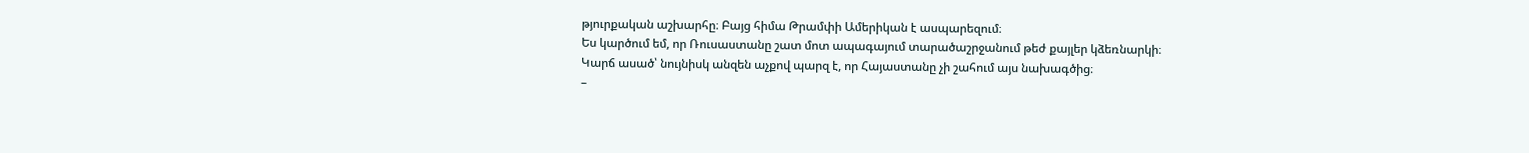թյուրքական աշխարհը։ Բայց հիմա Թրամփի Ամերիկան է ասպարեզում։
Ես կարծում եմ, որ Ռուսաստանը շատ մոտ ապագայում տարածաշրջանում թեժ քայլեր կձեռնարկի։
Կարճ ասած՝ նույնիսկ անզեն աչքով պարզ է, որ Հայաստանը չի շահում այս նախագծից։
–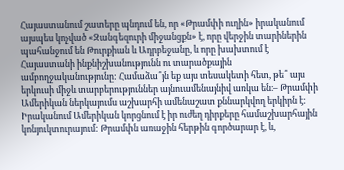Հայաստանում շատերը պնդում են, որ «Թրամփի ուղին» իրականում այսպես կոչված «Զանգեզուրի միջանցքն» է, որը վերջին տարիներին պահանջում են Թուրքիան և Ադրբեջանը, և որը խախտում է Հայաստանի ինքնիշխանությունն ու տարածքային ամբողջականությունը: Համաձա՞յն եք այս տեսակետի հետ, թե՞ այս երկուսի միջև տարբերություններ այնուամենայնիվ առկա են։– Թրամփի Ամերիկան ներկայումս աշխարհի ամենաշատ քննարկվող երկիրն է: Իրականում Ամերիկան կորցնում է իր ուժեղ դիրքերը համաշխարհային կոնյուկտուրայում: Թրամփն առաջին հերթին գործարար է, և,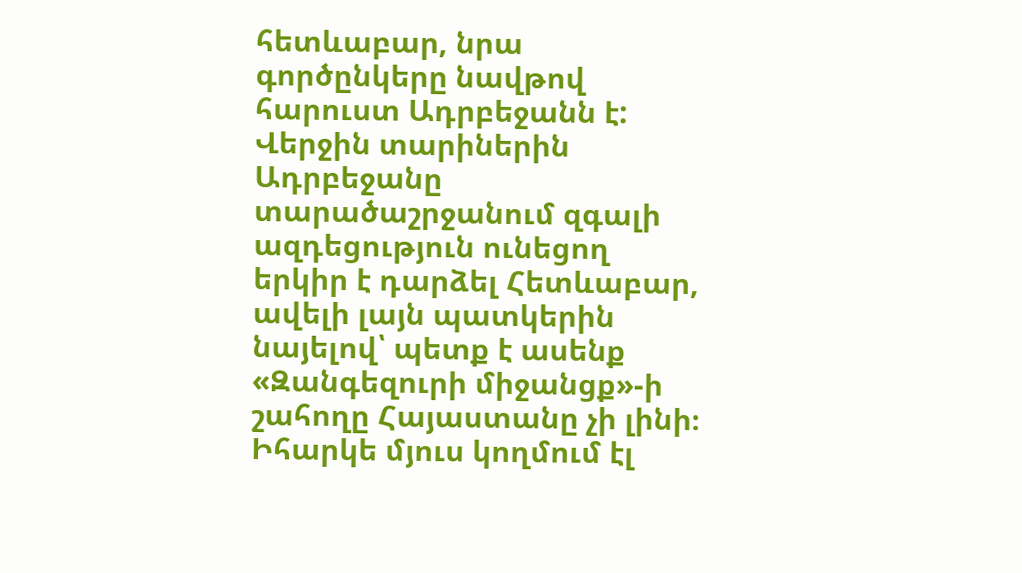հետևաբար, նրա գործընկերը նավթով հարուստ Ադրբեջանն է: Վերջին տարիներին Ադրբեջանը տարածաշրջանում զգալի ազդեցություն ունեցող երկիր է դարձել Հետևաբար, ավելի լայն պատկերին նայելով՝ պետք է ասենք «Զանգեզուրի միջանցք»-ի շահողը Հայաստանը չի լինի։
Իհարկե մյուս կողմում էլ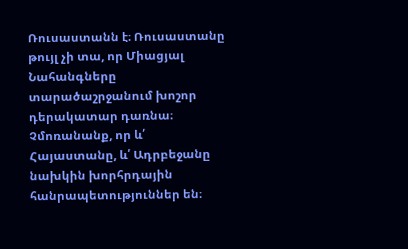Ռուսաստանն է։ Ռուսաստանը թույլ չի տա, որ Միացյալ Նահանգները տարածաշրջանում խոշոր դերակատար դառնա։ Չմոռանանք, որ և՛ Հայաստանը, և՛ Ադրբեջանը նախկին խորհրդային հանրապետություններ են։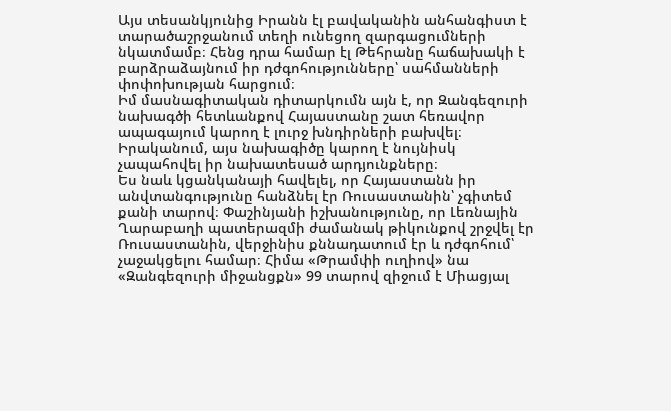Այս տեսանկյունից Իրանն էլ բավականին անհանգիստ է տարածաշրջանում տեղի ունեցող զարգացումների նկատմամբ։ Հենց դրա համար էլ Թեհրանը հաճախակի է բարձրաձայնում իր դժգոհությունները՝ սահմանների փոփոխության հարցում։
Իմ մասնագիտական դիտարկումն այն է, որ Զանգեզուրի նախագծի հետևանքով Հայաստանը շատ հեռավոր ապագայում կարող է լուրջ խնդիրների բախվել։ Իրականում, այս նախագիծը կարող է նույնիսկ չապահովել իր նախատեսած արդյունքները։
Ես նաև կցանկանայի հավելել, որ Հայաստանն իր անվտանգությունը հանձնել էր Ռուսաստանին՝ չգիտեմ քանի տարով։ Փաշինյանի իշխանությունը, որ Լեռնային Ղարաբաղի պատերազմի ժամանակ թիկունքով շրջվել էր Ռուսաստանին, վերջինիս քննադատում էր և դժգոհում՝ չաջակցելու համար։ Հիմա «Թրամփի ուղիով» նա «Զանգեզուրի միջանցքն» 99 տարով զիջում է Միացյալ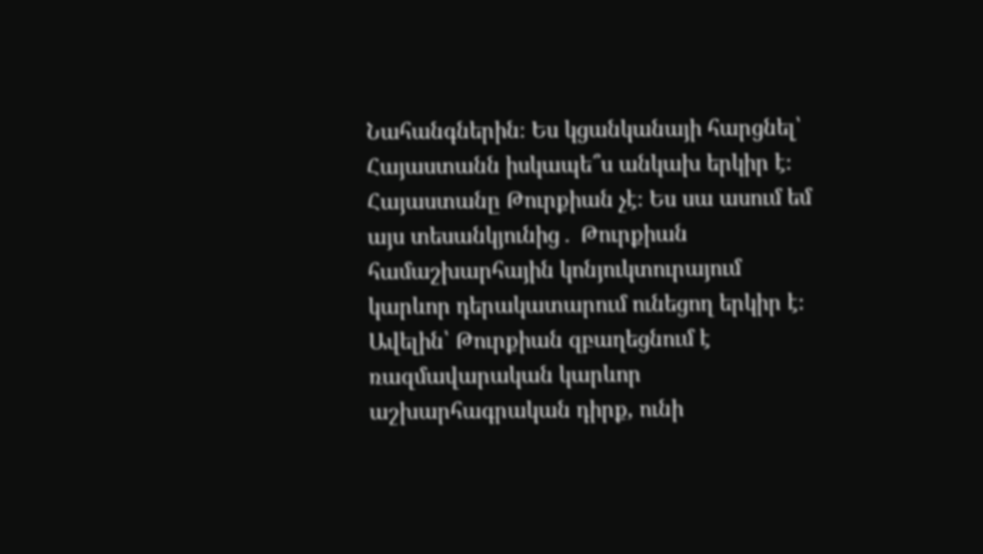Նահանգներին։ Ես կցանկանայի հարցնել՝ Հայաստանն իսկապե՞ս անկախ երկիր է։
Հայաստանը Թուրքիան չէ։ Ես սա ասում եմ այս տեսանկյունից․ Թուրքիան համաշխարհային կոնյուկտուրայում կարևոր դերակատարում ունեցող երկիր է։ Ավելին՝ Թուրքիան զբաղեցնում է ռազմավարական կարևոր աշխարհագրական դիրք, ունի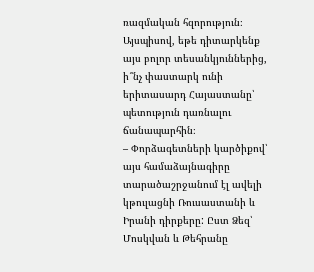ռազմական հզորություն։ Այսպիսով, եթե դիտարկենք այս բոլոր տեսանկյուններից, ի՞նչ փաստարկ ունի երիտասարդ Հայաստանը՝ պետություն դառնալու ճանապարհին։
– Փորձագետների կարծիքով՝ այս համաձայնագիրը տարածաշրջանում էլ ավելի կթուլացնի Ռուսաստանի և Իրանի դիրքերը: Ըստ Ձեզ՝ Մոսկվան և Թեհրանը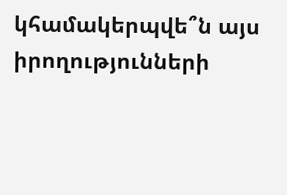կհամակերպվե՞ն այս իրողությունների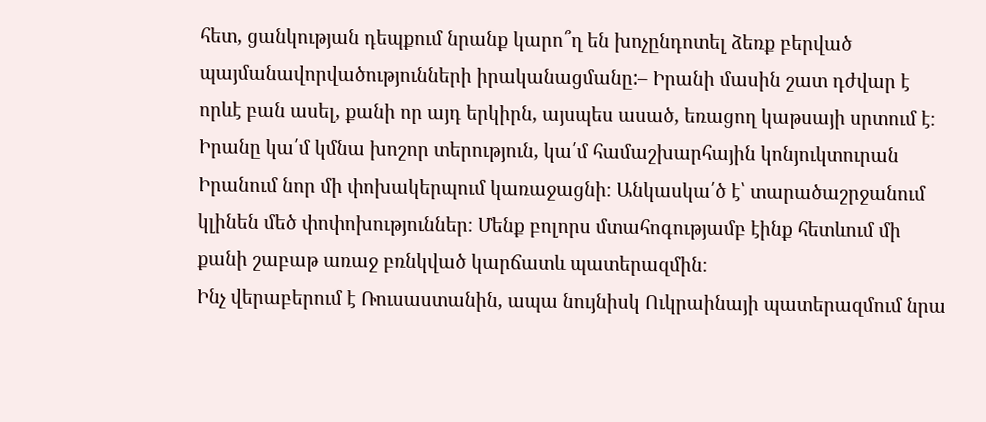հետ, ցանկության դեպքում նրանք կարո՞ղ են խոչընդոտել ձեռք բերված պայմանավորվածությունների իրականացմանը:– Իրանի մասին շատ դժվար է որևէ բան ասել, քանի որ այդ երկիրն, այսպես ասած, եռացող կաթսայի սրտում է։ Իրանը կա՛մ կմնա խոշոր տերություն, կա՛մ համաշխարհային կոնյուկտուրան Իրանում նոր մի փոխակերպում կառաջացնի։ Անկասկա՛ծ է՝ տարածաշրջանում կլինեն մեծ փոփոխություններ։ Մենք բոլորս մտահոգությամբ էինք հետևում մի քանի շաբաթ առաջ բռնկված կարճատև պատերազմին։
Ինչ վերաբերում է Ռուսաստանին, ապա նույնիսկ Ուկրաինայի պատերազմում նրա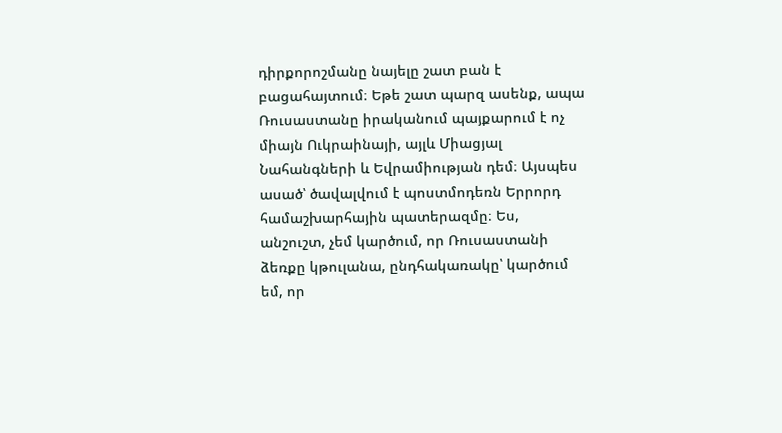դիրքորոշմանը նայելը շատ բան է բացահայտում։ Եթե շատ պարզ ասենք, ապա Ռուսաստանը իրականում պայքարում է ոչ միայն Ուկրաինայի, այլև Միացյալ Նահանգների և Եվրամիության դեմ։ Այսպես ասած՝ ծավալվում է պոստմոդեռն Երրորդ համաշխարհային պատերազմը։ Ես, անշուշտ, չեմ կարծում, որ Ռուսաստանի ձեռքը կթուլանա, ընդհակառակը՝ կարծում եմ, որ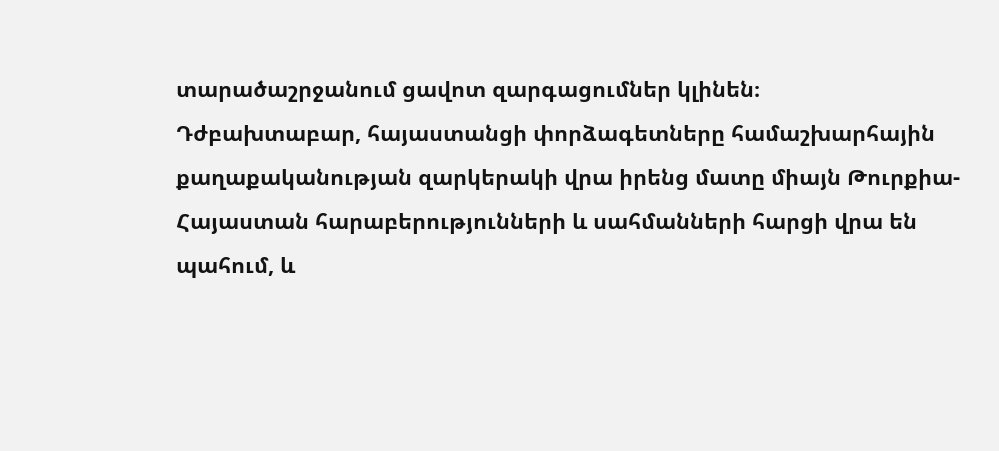տարածաշրջանում ցավոտ զարգացումներ կլինեն։
Դժբախտաբար, հայաստանցի փորձագետները համաշխարհային քաղաքականության զարկերակի վրա իրենց մատը միայն Թուրքիա-Հայաստան հարաբերությունների և սահմանների հարցի վրա են պահում, և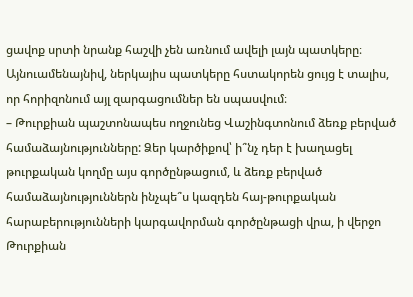ցավոք սրտի նրանք հաշվի չեն առնում ավելի լայն պատկերը։ Այնուամենայնիվ, ներկայիս պատկերը հստակորեն ցույց է տալիս, որ հորիզոնում այլ զարգացումներ են սպասվում։
– Թուրքիան պաշտոնապես ողջունեց Վաշինգտոնում ձեռք բերված համաձայնությունները: Ձեր կարծիքով՝ ի՞նչ դեր է խաղացել թուրքական կողմը այս գործընթացում, և ձեռք բերված համաձայնություններն ինչպե՞ս կազդեն հայ-թուրքական հարաբերությունների կարգավորման գործընթացի վրա, ի վերջո Թուրքիան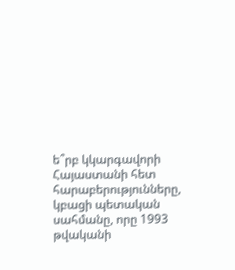ե՞րբ կկարգավորի Հայաստանի հետ հարաբերությունները, կբացի պետական սահմանը, որը 1993 թվականի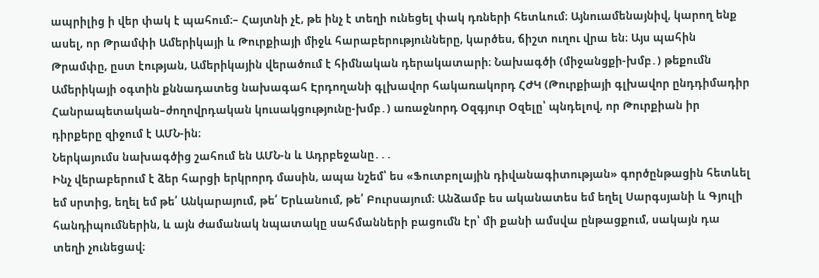ապրիլից ի վեր փակ է պահում։– Հայտնի չէ, թե ինչ է տեղի ունեցել փակ դռների հետևում։ Այնուամենայնիվ, կարող ենք ասել, որ Թրամփի Ամերիկայի և Թուրքիայի միջև հարաբերությունները, կարծես, ճիշտ ուղու վրա են։ Այս պահին Թրամփը, ըստ էության, Ամերիկային վերածում է հիմնական դերակատարի։ Նախագծի (միջանցքի-խմբ․) թեքումն Ամերիկայի օգտին քննադատեց նախագահ Էրդողանի գլխավոր հակառակորդ ՀԺԿ (Թուրքիայի գլխավոր ընդդիմադիր Հանրապետական–ժողովրդական կուսակցությունը-խմբ․) առաջնորդ Օզգյուր Օզելը՝ պնդելով, որ Թուրքիան իր դիրքերը զիջում է ԱՄՆ-ին։
Ներկայումս նախագծից շահում են ԱՄՆ-ն և Ադրբեջանը․․․
Ինչ վերաբերում է ձեր հարցի երկրորդ մասին, ապա նշեմ՝ ես «Ֆուտբոլային դիվանագիտության» գործընթացին հետևել եմ սրտից, եղել եմ թե՛ Անկարայում, թե՛ Երևանում, թե՛ Բուրսայում։ Անձամբ ես ականատես եմ եղել Սարգսյանի և Գյուլի հանդիպումներին, և այն ժամանակ նպատակը սահմանների բացումն էր՝ մի քանի ամսվա ընթացքում, սակայն դա տեղի չունեցավ։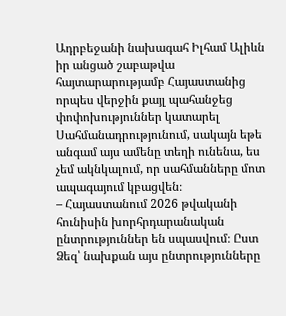Ադրբեջանի նախագահ Իլհամ Ալիևն իր անցած շաբաթվա հայտարարությամբ Հայաստանից որպես վերջին քայլ պահանջեց փոփոխություններ կատարել Սահմանադրությունում, սակայն եթե անգամ այս ամենը տեղի ունենա, ես չեմ ակնկալում, որ սահմանները մոտ ապագայում կբացվեն։
– Հայաստանում 2026 թվականի հունիսին խորհրդարանական ընտրություններ են սպասվում։ Ըստ Ձեզ՝ նախքան այս ընտրությունները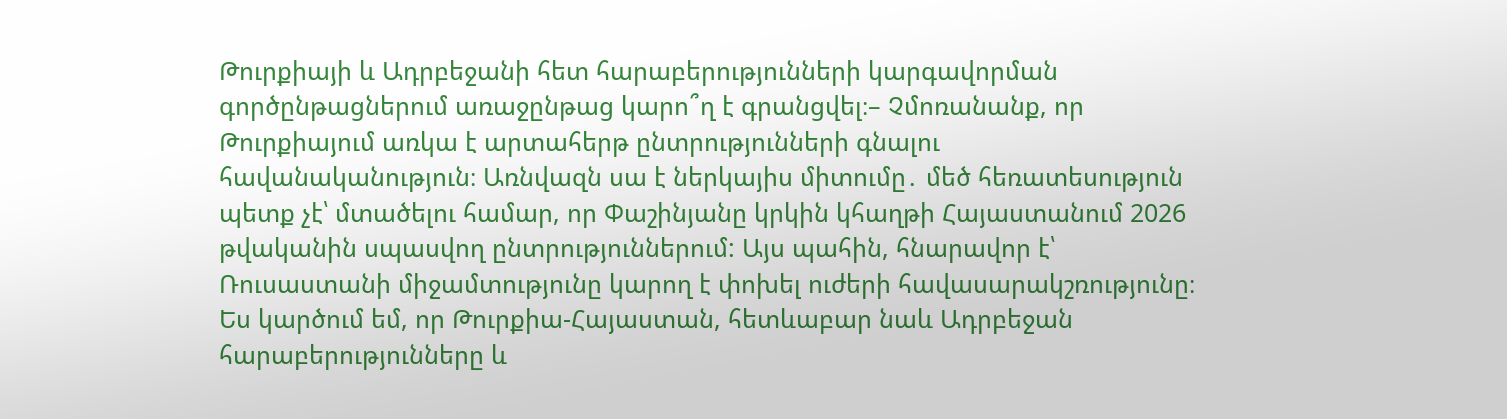Թուրքիայի և Ադրբեջանի հետ հարաբերությունների կարգավորման գործընթացներում առաջընթաց կարո՞ղ է գրանցվել։– Չմոռանանք, որ Թուրքիայում առկա է արտահերթ ընտրությունների գնալու հավանականություն։ Առնվազն սա է ներկայիս միտումը․ մեծ հեռատեսություն պետք չէ՝ մտածելու համար, որ Փաշինյանը կրկին կհաղթի Հայաստանում 2026 թվականին սպասվող ընտրություններում: Այս պահին, հնարավոր է՝ Ռուսաստանի միջամտությունը կարող է փոխել ուժերի հավասարակշռությունը։
Ես կարծում եմ, որ Թուրքիա-Հայաստան, հետևաբար նաև Ադրբեջան հարաբերությունները և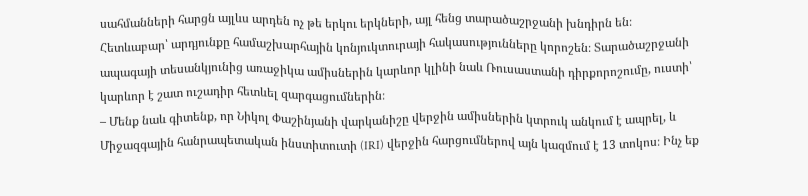սահմանների հարցն այլևս արդեն ոչ թե երկու երկների, այլ հենց տարածաշրջանի խնդիրն են։
Հետևաբար՝ արդյունքը համաշխարհային կոնյուկտուրայի հակասությունները կորոշեն։ Տարածաշրջանի ապագայի տեսանկյունից առաջիկա ամիսներին կարևոր կլինի նաև Ռուսաստանի դիրքորոշումը, ուստի՝ կարևոր է շատ ուշադիր հետևել զարգացումներին։
– Մենք նաև գիտենք, որ Նիկոլ Փաշինյանի վարկանիշը վերջին ամիսներին կտրուկ անկում է ապրել, և Միջազգային հանրապետական ինստիտուտի (IRI) վերջին հարցումներով այն կազմում է 13 տոկոս։ Ինչ եք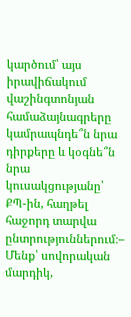կարծում՝ այս իրավիճակում վաշինգտոնյան համաձայնագրերը կամրապնդե՞ն նրա դիրքերը և կօգնե՞ն նրա կուսակցությանը՝ ՔՊ-ին, հաղթել հաջորդ տարվա ընտրություններում։– Մենք՝ սովորական մարդիկ,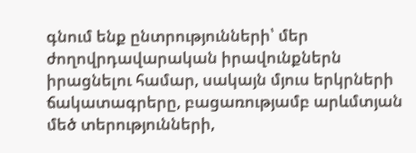գնում ենք ընտրությունների՝ մեր ժողովրդավարական իրավունքներն իրացնելու համար, սակայն մյուս երկրների ճակատագրերը, բացառությամբ արևմտյան մեծ տերությունների,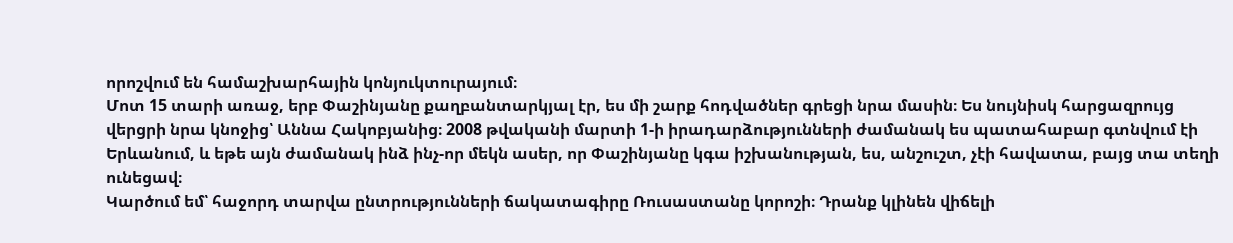որոշվում են համաշխարհային կոնյուկտուրայում։
Մոտ 15 տարի առաջ, երբ Փաշինյանը քաղբանտարկյալ էր, ես մի շարք հոդվածներ գրեցի նրա մասին։ Ես նույնիսկ հարցազրույց վերցրի նրա կնոջից՝ Աննա Հակոբյանից։ 2008 թվականի մարտի 1-ի իրադարձությունների ժամանակ ես պատահաբար գտնվում էի Երևանում, և եթե այն ժամանակ ինձ ինչ-որ մեկն ասեր, որ Փաշինյանը կգա իշխանության, ես, անշուշտ, չէի հավատա, բայց տա տեղի ունեցավ։
Կարծում եմ՝ հաջորդ տարվա ընտրությունների ճակատագիրը Ռուսաստանը կորոշի։ Դրանք կլինեն վիճելի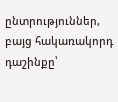ընտրություններ, բայց հակառակորդ դաշինքը՝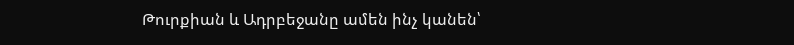Թուրքիան և Ադրբեջանը ամեն ինչ կանեն՝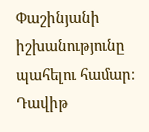Փաշինյանի իշխանությունը պահելու համար։
Դավիթ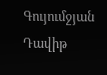Գույումջյան
Դավիթ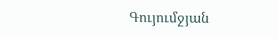Գույումջյան